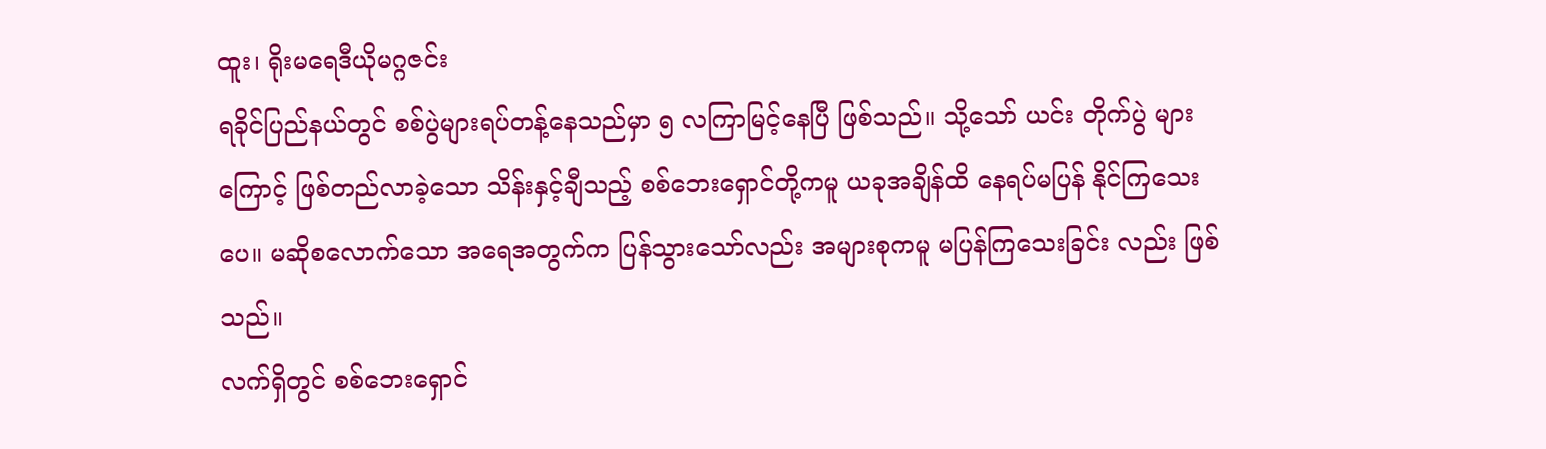ထူး၊ ရိုးမရေဒီယိုမဂ္ဂဇင်း
ရခိုင်ပြည်နယ်တွင် စစ်ပွဲများရပ်တန့်နေသည်မှာ ၅ လကြာမြင့်နေပြီ ဖြစ်သည်။ သို့သော် ယင်း တိုက်ပွဲ များကြောင့် ဖြစ်တည်လာခဲ့သော သိန်းနှင့်ချီသည့် စစ်ဘေးရှောင်တို့ကမူ ယခုအချိန်ထိ နေရပ်မပြန် နိုင်ကြသေးပေ။ မဆိုစလောက်သော အရေအတွက်က ပြန်သွားသော်လည်း အများစုကမူ မပြန်ကြသေးခြင်း လည်း ဖြစ်သည်။
လက်ရှိတွင် စစ်ဘေးရှောင်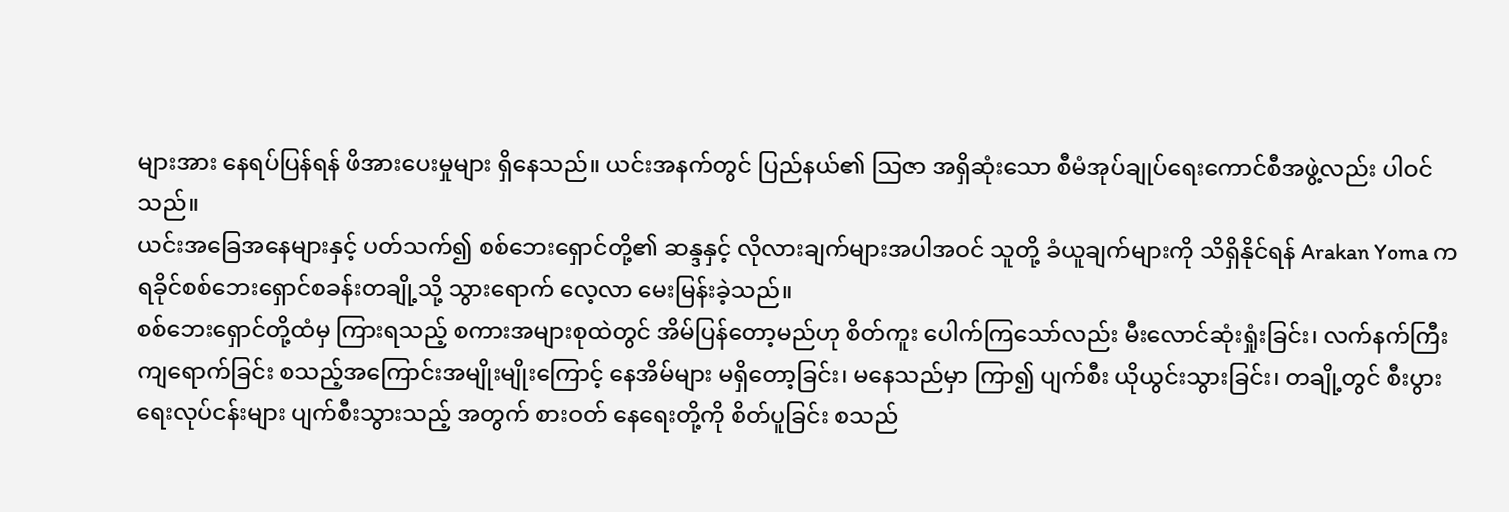များအား နေရပ်ပြန်ရန် ဖိအားပေးမှုများ ရှိနေသည်။ ယင်းအနက်တွင် ပြည်နယ်၏ သြဇာ အရှိဆုံးသော စီမံအုပ်ချုပ်ရေးကောင်စီအဖွဲ့လည်း ပါဝင်သည်။
ယင်းအခြေအနေများနှင့် ပတ်သက်၍ စစ်ဘေးရှောင်တို့၏ ဆန္ဒနှင့် လိုလားချက်များအပါအဝင် သူတို့ ခံယူချက်များကို သိရှိနိုင်ရန် Arakan Yoma က ရခိုင်စစ်ဘေးရှောင်စခန်းတချို့သို့ သွားရောက် လေ့လာ မေးမြန်းခဲ့သည်။
စစ်ဘေးရှောင်တို့ထံမှ ကြားရသည့် စကားအများစုထဲတွင် အိမ်ပြန်တော့မည်ဟု စိတ်ကူး ပေါက်ကြသော်လည်း မီးလောင်ဆုံးရှုံးခြင်း၊ လက်နက်ကြီး ကျရောက်ခြင်း စသည့်အကြောင်းအမျိုးမျိုးကြောင့် နေအိမ်များ မရှိတော့ခြင်း၊ မနေသည်မှာ ကြာ၍ ပျက်စီး ယိုယွင်းသွားခြင်း၊ တချို့တွင် စီးပွားရေးလုပ်ငန်းများ ပျက်စီးသွားသည့် အတွက် စားဝတ် နေရေးတို့ကို စိတ်ပူခြင်း စသည်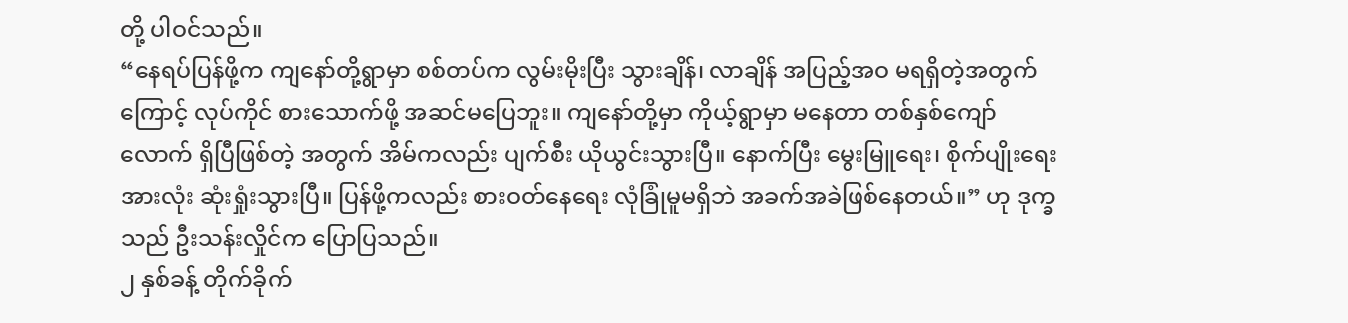တို့ ပါဝင်သည်။
“နေရပ်ပြန်ဖို့က ကျနော်တို့ရွာမှာ စစ်တပ်က လွမ်းမိုးပြီး သွားချိန်၊ လာချိန် အပြည့်အဝ မရရှိတဲ့အတွက်ကြောင့် လုပ်ကိုင် စားသောက်ဖို့ အဆင်မပြေဘူး။ ကျနော်တို့မှာ ကိုယ့်ရွာမှာ မနေတာ တစ်နှစ်ကျော်လောက် ရှိပြီဖြစ်တဲ့ အတွက် အိမ်ကလည်း ပျက်စီး ယိုယွင်းသွားပြီ။ နောက်ပြီး မွေးမြူရေး၊ စိုက်ပျိုးရေး အားလုံး ဆုံးရှုံးသွားပြီ။ ပြန်ဖို့ကလည်း စားဝတ်နေရေး လုံခြုံမူမရှိဘဲ အခက်အခဲဖြစ်နေတယ်။” ဟု ဒုက္ခသည် ဦးသန်းလှိုင်က ပြောပြသည်။
၂ နှစ်ခန့် တိုက်ခိုက်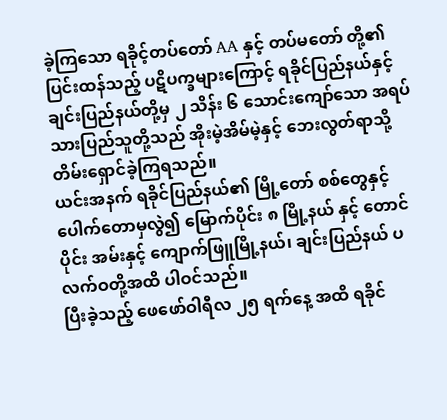ခဲ့ကြသော ရခိုင့်တပ်တော် AA နှင့် တပ်မတော် တို့၏ ပြင်းထန်သည့် ပဋိပက္ခများကြောင့် ရခိုင်ပြည်နယ်နှင့် ချင်းပြည်နယ်တို့မှ ၂ သိန်း ၆ သောင်းကျော်သော အရပ်သားပြည်သူတို့သည် အိုးမဲ့အိမ်မဲ့နှင့် ဘေးလွတ်ရာသို့ တိမ်းရှောင်ခဲ့ကြရသည်။
ယင်းအနက် ရခိုင်ပြည်နယ်၏ မြို့တော် စစ်တွေနှင့် ပေါက်တောမှလွဲ၍ မြောက်ပိုင်း ၈ မြို့နယ် နှင့် တောင်ပိုင်း အမ်းနှင့် ကျောက်ဖြူမြို့နယ်၊ ချင်းပြည်နယ် ပလက်ဝတို့အထိ ပါဝင်သည်။
ပြီးခဲ့သည့် ဖေဖော်ဝါရီလ ၂၅ ရက်နေ့ အထိ ရခိုင်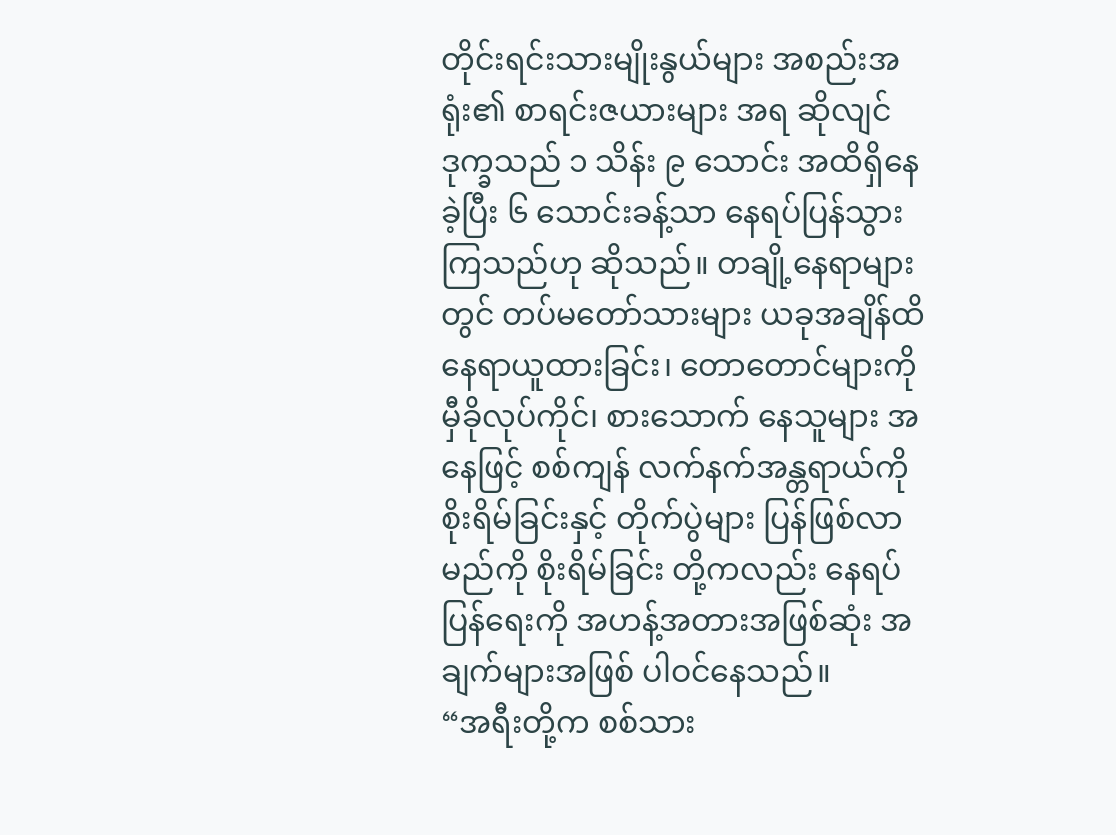တိုင်းရင်းသားမျိုးနွယ်များ အစည်းအရုံး၏ စာရင်းဇယားများ အရ ဆိုလျင် ဒုက္ခသည် ၁ သိန်း ၉ သောင်း အထိရှိနေခဲ့ပြီး ၆ သောင်းခန့်သာ နေရပ်ပြန်သွားကြသည်ဟု ဆိုသည်။ တချို့နေရာများတွင် တပ်မတော်သားများ ယခုအချိန်ထိ နေရာယူထားခြင်း၊ တောတောင်များကို မှီခိုလုပ်ကိုင်၊ စားသောက် နေသူများ အနေဖြင့် စစ်ကျန် လက်နက်အန္တရာယ်ကို စိုးရိမ်ခြင်းနှင့် တိုက်ပွဲများ ပြန်ဖြစ်လာမည်ကို စိုးရိမ်ခြင်း တို့ကလည်း နေရပ်ပြန်ရေးကို အဟန့်အတားအဖြစ်ဆုံး အချက်များအဖြစ် ပါဝင်နေသည်။
“အရီးတို့က စစ်သား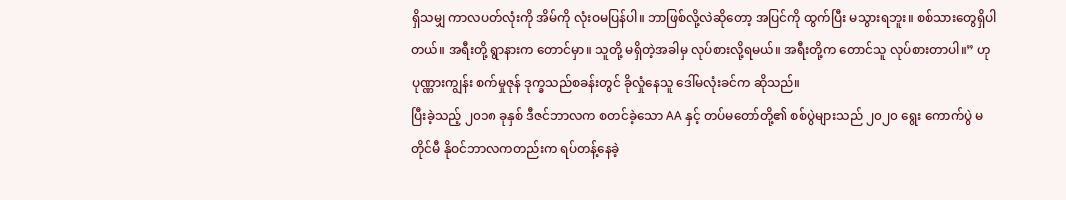ရှိသမျှ ကာလပတ်လုံးကို အိမ်ကို လုံးဝမပြန်ပါ။ ဘာဖြစ်လို့လဲဆိုတော့ အပြင်ကို ထွက်ပြီး မသွားရဘူး။ စစ်သားတွေရှိပါတယ်။ အရီးတို့ ရွာနားက တောင်မှာ။ သူတို့ မရှိတဲ့အခါမှ လုပ်စားလို့ရမယ်။ အရီးတို့က တောင်သူ လုပ်စားတာပါ။” ဟု ပုဏ္ဏားကျွန်း စက်မှုဇုန် ဒုက္ခသည်စခန်းတွင် ခိုလှုံနေသူ ဒေါ်မလုံးခင်က ဆိုသည်။
ပြီးခဲ့သည့် ၂၀၁၈ ခုနှစ် ဒီဇင်ဘာလက စတင်ခဲ့သော AA နှင့် တပ်မတော်တို့၏ စစ်ပွဲများသည် ၂၀၂၀ ရွေး ကောက်ပွဲ မတိုင်မီ နိုဝင်ဘာလကတည်းက ရပ်တန့်နေခဲ့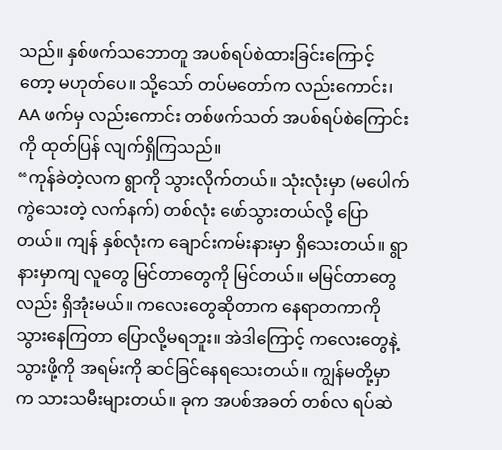သည်။ နှစ်ဖက်သဘောတူ အပစ်ရပ်စဲထားခြင်းကြောင့် တော့ မဟုတ်ပေ။ သို့သော် တပ်မတော်က လည်းကောင်း၊ AA ဖက်မှ လည်းကောင်း တစ်ဖက်သတ် အပစ်ရပ်စဲကြောင်းကို ထုတ်ပြန် လျက်ရှိကြသည်။
“ကုန်ခဲတဲ့လက ရွာကို သွားလိုက်တယ်။ သုံးလုံးမှာ (မပေါက်ကွဲသေးတဲ့ လက်နက်) တစ်လုံး ဖော်သွားတယ်လို့ ပြောတယ်။ ကျန် နှစ်လုံးက ချောင်းကမ်းနားမှာ ရှိသေးတယ်။ ရွာနားမှာကျ လူတွေ မြင်တာတွေကို မြင်တယ်။ မမြင်တာတွေလည်း ရှိအုံးမယ်။ ကလေးတွေဆိုတာက နေရာတကာကို သွားနေကြတာ ပြောလို့မရဘူး။ အဲဒါကြောင့် ကလေးတွေနဲ့ သွားဖို့ကို အရမ်းကို ဆင်ခြင်နေရသေးတယ်။ ကျွန်မတို့မှာက သားသမီးများတယ်။ ခုက အပစ်အခတ် တစ်လ ရပ်ဆဲ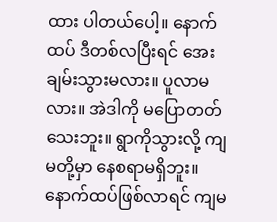ထား ပါတယ်ပေါ့။ နောက်ထပ် ဒီတစ်လပြီးရင် အေးချမ်းသွားမလား။ ပူလာမလား။ အဲဒါကို မပြောတတ်သေးဘူး။ ရွာကိုသွားလို့ ကျမတို့မှာ နေစရာမရှိဘူး။ နောက်ထပ်ဖြစ်လာရင် ကျမ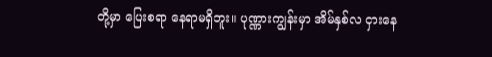တို့မှာ ပြေးစရာ နေရာမရှိဘူး။ ပုဏ္ဏားကျွန်းမှာ အိမ်နှစ်လ ငှားနေ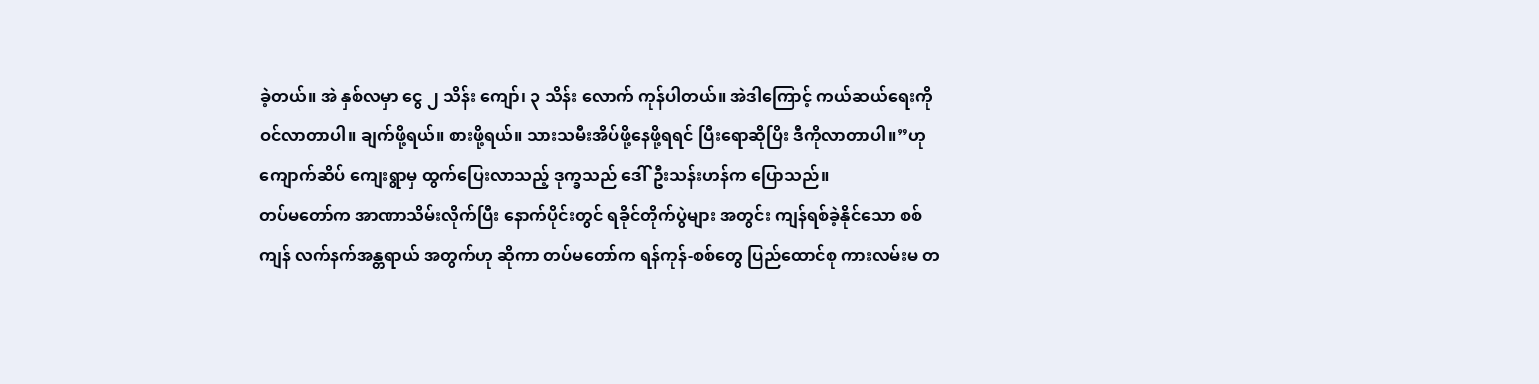ခဲ့တယ်။ အဲ နှစ်လမှာ ငွေ ၂ သိန်း ကျော်၊ ၃ သိန်း လောက် ကုန်ပါတယ်။ အဲဒါကြောင့် ကယ်ဆယ်ရေးကို ဝင်လာတာပါ။ ချက်ဖို့ရယ်။ စားဖို့ရယ်။ သားသမီးအိပ်ဖို့နေဖို့ရရင် ပြီးရောဆိုပြိး ဒီကိုလာတာပါ။”ဟု ကျောက်ဆိပ် ကျေးရွာမှ ထွက်ပြေးလာသည့် ဒုက္ခသည် ဒေါ်ဦးသန်းဟန်က ပြောသည်။
တပ်မတော်က အာဏာသိမ်းလိုက်ပြီး နောက်ပိုင်းတွင် ရခိုင်တိုက်ပွဲများ အတွင်း ကျန်ရစ်ခဲ့နိုင်သော စစ်ကျန် လက်နက်အန္တရာယ် အတွက်ဟု ဆိုကာ တပ်မတော်က ရန်ကုန်-စစ်တွေ ပြည်ထောင်စု ကားလမ်းမ တ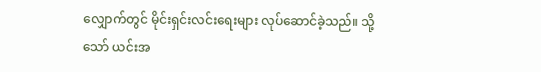လျှောက်တွင် မိုင်းရှင်းလင်းရေးများ လုပ်ဆောင်ခဲ့သည်။ သို့သော် ယင်းအ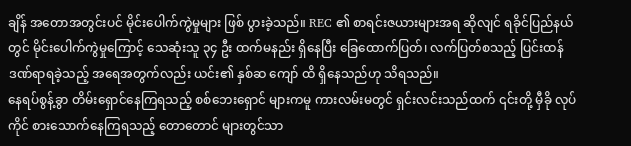ချိန် အတောအတွင်းပင် မိုင်းပေါက်ကွဲမှုများ ဖြစ် ပွားခဲ့သည်။ REC ၏ စာရင်းဇယားများအရ ဆိုလျင် ရခိုင်ပြည်နယ်တွင် မိုင်းပေါက်ကွဲမှုကြောင့် သေဆုံးသူ ၃၄ ဦး ထက်မနည်း ရှိနေပြီး ခြေထောက်ပြတ်၊ လက်ပြတ်စသည့် ပြင်းထန် ဒဏ်ရာရခဲ့သည့် အရေအတွက်လည်း ယင်း၏ နှစ်ဆ ကျော် ထိ ရှိနေသည်ဟု သိရသည်။
နေရပ်စွန့်ခွာ တိမ်းရှောင်နေကြရသည့် စစ်ဘေးရှောင် များကမူ ကားလမ်းမတွင် ရှင်းလင်းသည်ထက် ၎င်းတို့ မှီခို လုပ်ကိုင် စားသောက်နေကြရသည့် တောတောင် များတွင်သာ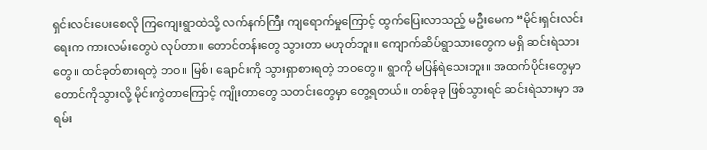ရှင်းလင်းပေးစေလို ကြကျေးရွာထဲသို့ လက်နက်ကြီး ကျရောက်မှုကြောင့် ထွက်ပြေးလာသည့် မဦးမေက “မိုင်းရှင်းလင်းရေးက ကားလမ်းတွေပဲ လုပ်တာ။ တောင်တန်းတွေ သွားတာ မဟုတ်ဘူး။ ကျောက်ဆိပ်ရွာသားတွေက မရှိ ဆင်းရဲသား တွေ။ ထင်ခုတ်စားရတဲ့ ဘဝ။ မြစ်၊ ချောင်းကို သွားရှာစားရတဲ့ ဘဝတွေ။ ရွာကို မပြန်ရဲသေးဘူး။ အထက်ပိုင်းတွေမှာ တောင်ကိုသွားလို့ မိုင်းကွဲတာကြောင့် ကျိုးတာတွေ သတင်းတွေမှာ တွေ့ရတယ်။ တစ်ခုခု ဖြစ်သွားရင် ဆင်းရဲသားမှာ အရမ်း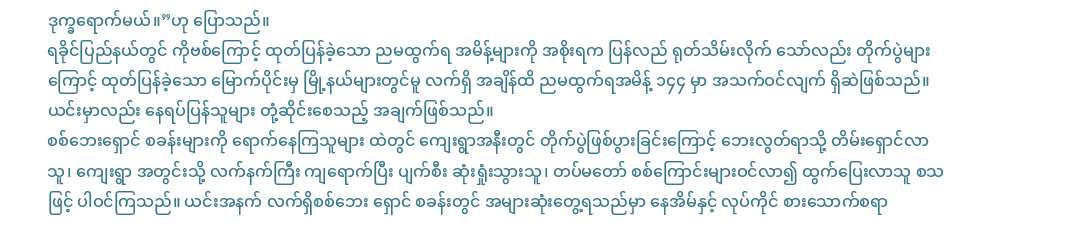ဒုက္ခရောက်မယ်။”ဟု ပြောသည်။
ရခိုင်ပြည်နယ်တွင် ကိုဗစ်ကြောင့် ထုတ်ပြန်ခဲ့သော ညမထွက်ရ အမိန့်များကို အစိုးရက ပြန်လည် ရုတ်သိမ်းလိုက် သော်လည်း တိုက်ပွဲများကြောင့် ထုတ်ပြန်ခဲ့သော မြောက်ပိုင်းမှ မြို့နယ်များတွင်မူ လက်ရှိ အချိန်ထိ ညမထွက်ရအမိန့် ၁၄၄ မှာ အသက်ဝင်လျက် ရှိဆဲဖြစ်သည်။ ယင်းမှာလည်း နေရပ်ပြန်သူများ တုံ့ဆိုင်းစေသည့် အချက်ဖြစ်သည်။
စစ်ဘေးရှောင် စခန်းများကို ရောက်နေကြသူများ ထဲတွင် ကျေးရွာအနီးတွင် တိုက်ပွဲဖြစ်ပွားခြင်းကြောင့် ဘေးလွတ်ရာသို့ တိမ်းရှောင်လာသူ၊ ကျေးရွာ အတွင်းသို့ လက်နက်ကြီး ကျရောက်ပြီး ပျက်စီး ဆုံးရှုံးသွားသူ၊ တပ်မတော် စစ်ကြောင်းများဝင်လာ၍ ထွက်ပြေးလာသူ စသဖြင့် ပါဝင်ကြသည်။ ယင်းအနက် လက်ရှိစစ်ဘေး ရှောင် စခန်းတွင် အများဆုံးတွေ့ရသည်မှာ နေအိမ်နှင့် လုပ်ကိုင် စားသောက်စရာ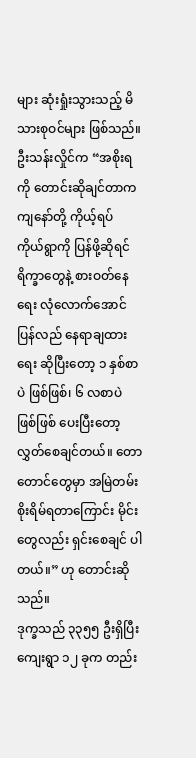များ ဆုံးရှုံးသွားသည့် မိသားစုဝင်များ ဖြစ်သည်။
ဦးသန်းလှိုင်က “အစိုးရကို တောင်းဆိုချင်တာက ကျနော်တို့ ကိုယ့်ရပ် ကိုယ်ရွာကို ပြန်ဖို့ဆိုရင် ရိက္ခာတွေနဲ့ စားဝတ်နေရေး လုံလောက်အောင် ပြန်လည် နေရာချထားရေး ဆိုပြီးတော့ ၁ နှစ်စာပဲ ဖြစ်ဖြစ်၊ ၆ လစာပဲ ဖြစ်ဖြစ် ပေးပြီးတော့ လွှတ်စေချင်တယ်။ တောတောင်တွေမှာ အမြဲတမ်း စိုးရိမ်ရတာကြောင်း မိုင်းတွေလည်း ရှင်းစေချင် ပါတယ်။” ဟု တောင်းဆိုသည်။
ဒုက္ခသည် ၃၃၅၅ ဦးရှိပြီး ကျေးရွာ ၁၂ ခုက တည်း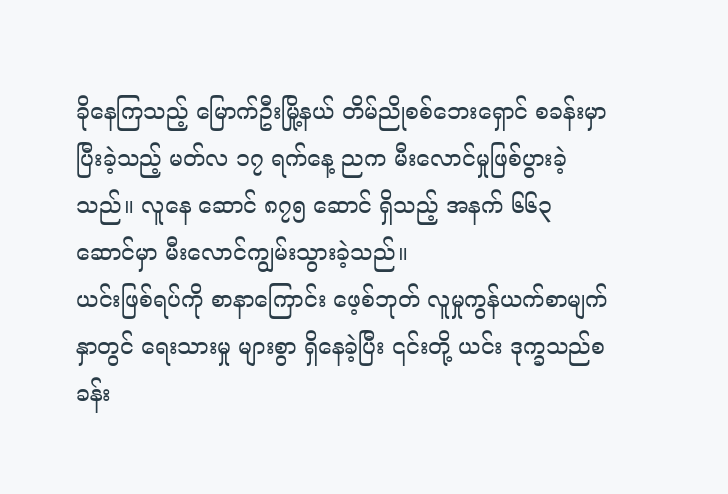ခိုနေကြသည့် မြောက်ဦးမြို့နယ် တိမ်ညိုစစ်ဘေးရှောင် စခန်းမှာ ပြီးခဲ့သည့် မတ်လ ၁၇ ရက်နေ့ ညက မီးလောင်မှုဖြစ်ပွားခဲ့သည်။ လူနေ ဆောင် ၈၇၅ ဆောင် ရှိသည့် အနက် ၆၆၃ ဆောင်မှာ မီးလောင်ကျွမ်းသွားခဲ့သည်။
ယင်းဖြစ်ရပ်ကို စာနာကြောင်း ဖေ့စ်ဘုတ် လူမှုကွန်ယက်စာမျက်နှာတွင် ရေးသားမှု များစွာ ရှိနေခဲ့ပြီး ၎င်းတို့ ယင်း ဒုက္ခသည်စခန်း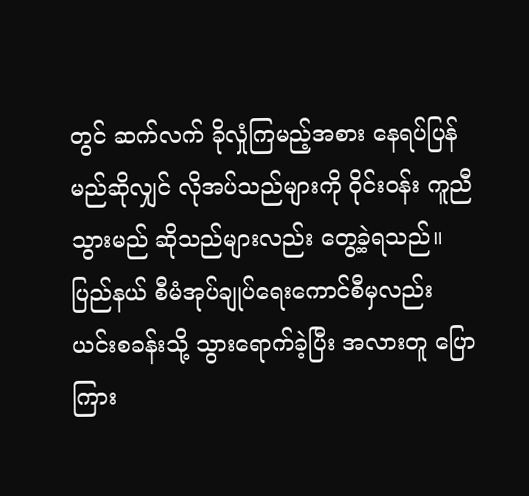တွင် ဆက်လက် ခိုလှုံကြမည့်အစား နေရပ်ပြန်မည်ဆိုလျှင် လိုအပ်သည်များကို ဝိုင်းဝန်း ကူညီသွားမည် ဆိုသည်များလည်း တွေ့ခဲ့ရသည်။ ပြည်နယ် စီမံအုပ်ချုပ်ရေးကောင်စီမှလည်း ယင်းစခန်းသို့ သွားရောက်ခဲ့ပြီး အလားတူ ပြောကြား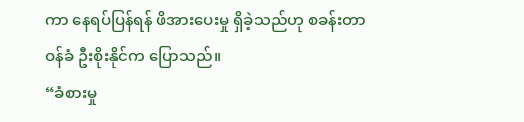ကာ နေရပ်ပြန်ရန် ဖိအားပေးမှု ရှိခဲ့သည်ဟု စခန်းတာဝန်ခံ ဦးစိုးနိုင်က ပြောသည်။
“ခံစားမှု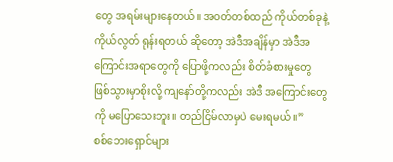တွေ အရမ်းများနေတယ်။ အဝတ်တစ်ထည် ကိုယ်တစ်ခုနဲ့ ကိုယ်လွတ် ရုန်းရတယ် ဆိုတော့ အဲဒီအချိန်မှာ အဲဒီအကြောင်းအရာတွေကို ပြောဖို့ကလည်း စိတ်ခံစားမှုတွေ ဖြစ်သွားမှာစိုးလို့ ကျနော်တို့ကလည်း အဲဒီ အကြောင်းတွေကို မပြောသေးဘူး။ တည်ငြိမ်လာမှပဲ မေးရမယ်။”
စစ်ဘေးရှောင်များ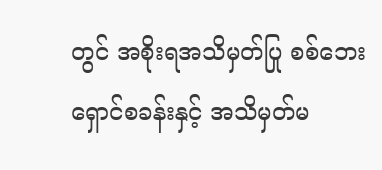တွင် အစိုးရအသိမှတ်ပြု စစ်ဘေးရှောင်စခန်းနှင့် အသိမှတ်မ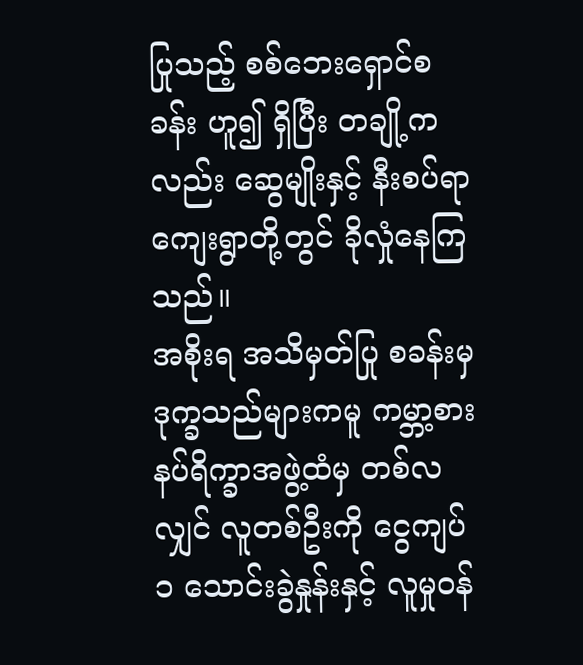ပြုသည့် စစ်ဘေးရှောင်စခန်း ဟူ၍ ရှိပြီး တချို့ကလည်း ဆွေမျိုးနှင့် နီးစပ်ရာ ကျေးရွာတို့တွင် ခိုလှုံနေကြသည်။
အစိုးရ အသိမှတ်ပြု စခန်းမှ ဒုက္ခသည်များကမူ ကမ္ဘာ့စားနပ်ရိက္ခာအဖွဲ့ထံမှ တစ်လလျှင် လူတစ်ဦးကို ငွေကျပ် ၁ သောင်းခွဲနှုန်းနှင့် လူမှုဝန်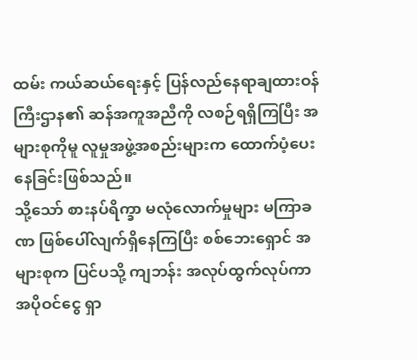ထမ်း ကယ်ဆယ်ရေးနှင့် ပြန်လည်နေရာချထားဝန်ကြီးဌာန၏ ဆန်အကူအညီကို လစဉ်ရရှိကြပြီး အများစုကိုမူ လူမှုအဖွဲ့အစည်းများက ထောက်ပံ့ပေးနေခြင်းဖြစ်သည်။
သို့သော် စားနပ်ရိက္ခာ မလုံလောက်မှုများ မကြာခဏ ဖြစ်ပေါ်လျက်ရှိနေကြပြီး စစ်ဘေးရှောင် အများစုက ပြင်ပသို့ ကျဘန်း အလုပ်ထွက်လုပ်ကာ အပိုဝင်ငွေ ရှာ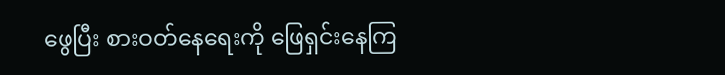ဖွေပြီး စားဝတ်နေရေးကို ဖြေရှင်းနေကြ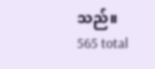သည်။
565 total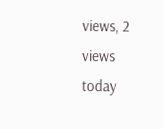views, 2 views today